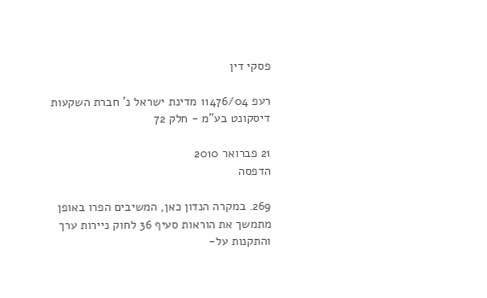פסקי דין

רעפ 11476/04 מדינת ישראל נ' חברת השקעות דיסקונט בע"מ - חלק 72

21 פברואר 2010
הדפסה

269. במקרה הנדון כאן, המשיבים הפרו באופן מתמשך את הוראות סעיף 36 לחוק ניירות ערך והתקנות על-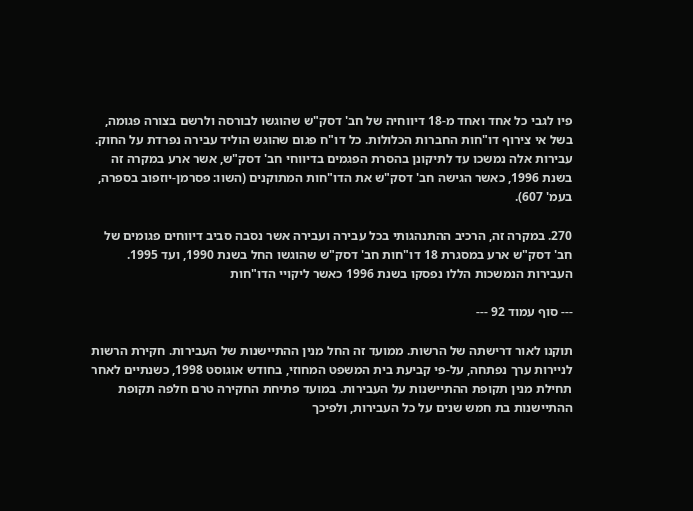פיו לגבי כל אחד ואחד מ-18 דיווחיה של חב' דסק"ש שהוגשו לבורסה ולרשם בצורה פגומה, בשל אי צירוף דו"חות החברות הכלולות. כל דו"ח פגום שהוגש הוליד עבירה נפרדת על החוק. עבירות אלה נמשכו עד לתיקונן בהסרת הפגמים בדיווחי חב' דסק"ש, אשר ארע במקרה זה בשנת 1996, כאשר הגישה חב' דסק"ש את הדו"חות המתוקנים (השוו: פסרמן-יוזפוב בספרה, בעמ' 607).

270. במקרה זה, הרכיב ההתנהגותי בכל עבירה ועבירה אשר נסבה סביב דיווחים פגומים של חב' דסק"ש ארע במסגרת 18 דו"חות חב' דסק"ש שהוגשו החל בשנת 1990, ועד 1995. העבירות הנמשכות הללו נפסקו בשנת 1996 כאשר ליקויי הדו"חות

--- סוף עמוד 92 ---

תוקנו לאור דרישתה של הרשות. ממועד זה החל מנין ההתיישנות של העבירות. חקירת הרשות לניירות ערך נפתחה, על-פי קביעת בית המשפט המחוזי, בחודש אוגוסט 1998, כשנתיים לאחר תחילת מנין תקופת ההתיישנות על העבירות. במועד פתיחת החקירה טרם חלפה תקופת ההתיישנות בת חמש שנים על כל העבירות, ולפיכך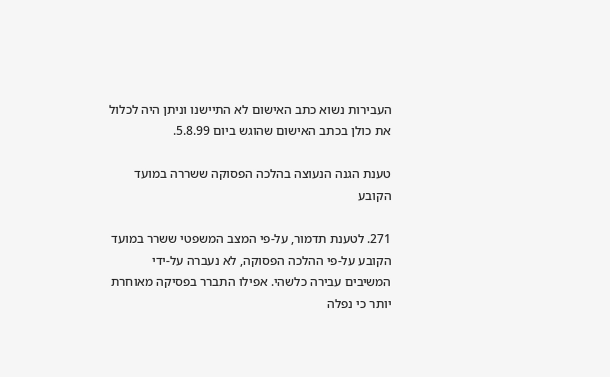העבירות נשוא כתב האישום לא התיישנו וניתן היה לכלול את כולן בכתב האישום שהוגש ביום 5.8.99.

טענת הגנה הנעוצה בהלכה הפסוקה ששררה במועד הקובע

271. לטענת תדמור, על-פי המצב המשפטי ששרר במועד הקובע על-פי ההלכה הפסוקה, לא נעברה על-ידי המשיבים עבירה כלשהי. אפילו התברר בפסיקה מאוחרת יותר כי נפלה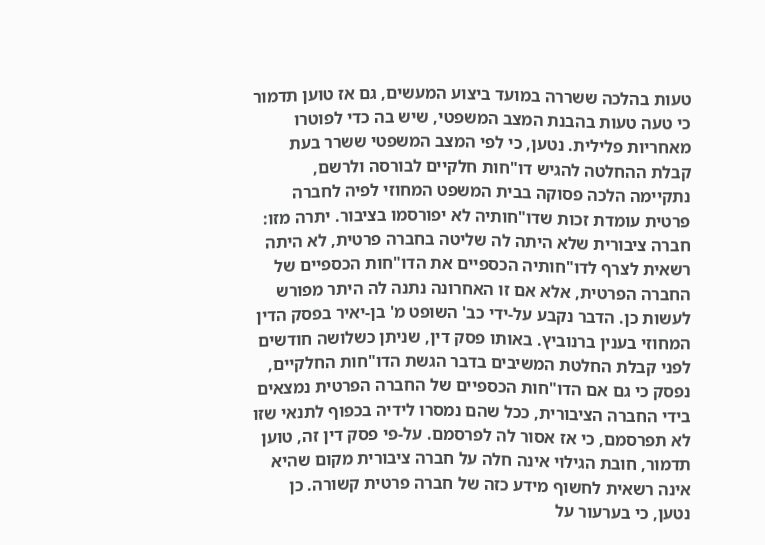טעות בהלכה ששררה במועד ביצוע המעשים, גם אז טוען תדמור כי טעה טעות בהבנת המצב המשפטי, שיש בה כדי לפוטרו מאחריות פלילית. נטען, כי לפי המצב המשפטי ששרר בעת קבלת ההחלטה להגיש דו"חות חלקיים לבורסה ולרשם, נתקיימה הלכה פסוקה בבית המשפט המחוזי לפיה לחברה פרטית עומדת זכות שדו"חותיה לא יפורסמו בציבור. יתרה מזו: חברה ציבורית שלא היתה לה שליטה בחברה פרטית, לא היתה רשאית לצרף לדו"חותיה הכספיים את הדו"חות הכספיים של החברה הפרטית, אלא אם זו האחרונה נתנה לה היתר מפורש לעשות כן. הדבר נקבע על-ידי כב' השופט מ' בן-יאיר בפסק הדין המחוזי בענין ברנוביץ. באותו פסק דין, שניתן כשלושה חודשים לפני קבלת החלטת המשיבים בדבר הגשת הדו"חות החלקיים, נפסק כי גם אם הדו"חות הכספיים של החברה הפרטית נמצאים בידי החברה הציבורית, ככל שהם נמסרו לידיה בכפוף לתנאי שזו לא תפרסמם, כי אז אסור לה לפרסמם. על-פי פסק דין זה, טוען תדמור, חובת הגילוי אינה חלה על חברה ציבורית מקום שהיא אינה רשאית לחשוף מידע כזה של חברה פרטית קשורה. כן נטען, כי בערעור על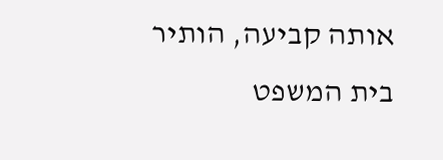אותה קביעה, הותיר בית המשפט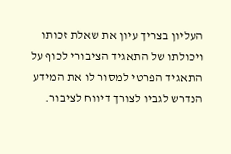העליון בצריך עיון את שאלת זכותו ויכולתו של התאגיד הציבורי לכוף על התאגיד הפרטי למסור לו את המידע הנדרש לגביו לצורך דיווח לציבור.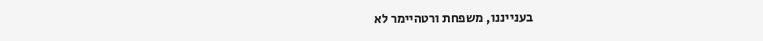בענייננו, משפחת ורטהיימר לא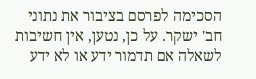הסכימה לפרסם בציבור את נתוני חב' ישקר. על כן, נטען, אין חשיבות לשאלה אם תדמור ידע או לא ידע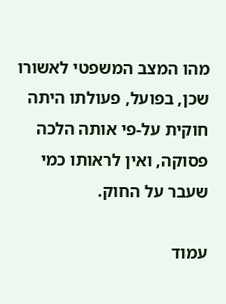מהו המצב המשפטי לאשורו שכן, בפועל, פעולתו היתה חוקית על-פי אותה הלכה פסוקה, ואין לראותו כמי שעבר על החוק.

עמוד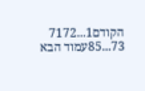הקודם1...7172
73...85עמוד הבא